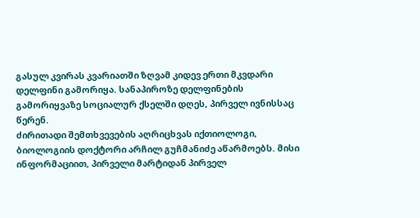გასულ კვირას კვარიათში ზღვამ კიდევ ერთი მკვდარი დელფინი გამორიყა. სანაპიროზე დელფინების გამორიყვაზე სოციალურ ქსელში დღეს, პირველ ივნისსაც წერენ.
ძირითადი შემთხვევების აღრიცხვას იქთიოლოგი, ბიოლოგიის დოქტორი არჩილ გუჩმანიძე აწარმოებს. მისი ინფორმაციით, პირველი მარტიდან პირველ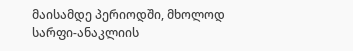მაისამდე პერიოდში, მხოლოდ სარფი-ანაკლიის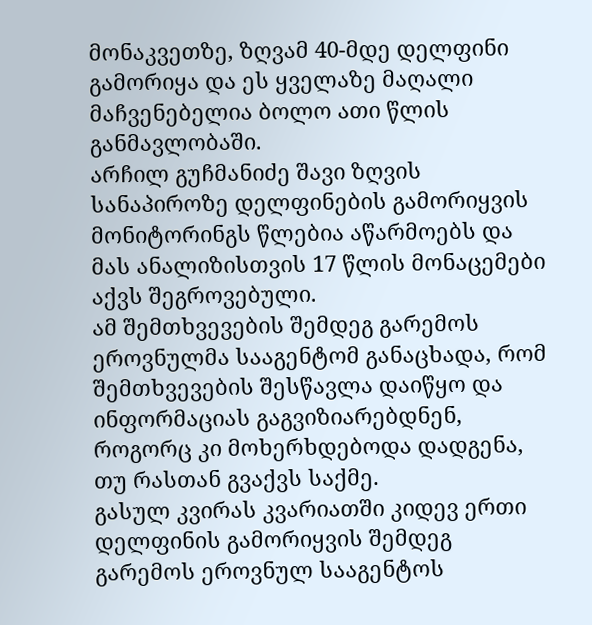მონაკვეთზე, ზღვამ 40-მდე დელფინი გამორიყა და ეს ყველაზე მაღალი მაჩვენებელია ბოლო ათი წლის განმავლობაში.
არჩილ გუჩმანიძე შავი ზღვის სანაპიროზე დელფინების გამორიყვის მონიტორინგს წლებია აწარმოებს და მას ანალიზისთვის 17 წლის მონაცემები აქვს შეგროვებული.
ამ შემთხვევების შემდეგ გარემოს ეროვნულმა სააგენტომ განაცხადა, რომ შემთხვევების შესწავლა დაიწყო და ინფორმაციას გაგვიზიარებდნენ, როგორც კი მოხერხდებოდა დადგენა, თუ რასთან გვაქვს საქმე.
გასულ კვირას კვარიათში კიდევ ერთი დელფინის გამორიყვის შემდეგ გარემოს ეროვნულ სააგენტოს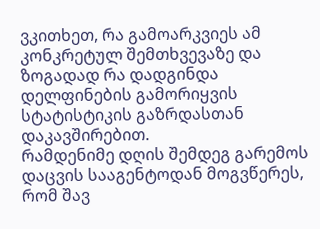ვკითხეთ, რა გამოარკვიეს ამ კონკრეტულ შემთხვევაზე და ზოგადად რა დადგინდა დელფინების გამორიყვის სტატისტიკის გაზრდასთან დაკავშირებით.
რამდენიმე დღის შემდეგ გარემოს დაცვის სააგენტოდან მოგვწერეს, რომ შავ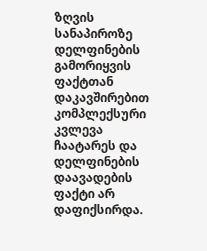ზღვის სანაპიროზე დელფინების გამორიყვის ფაქტთან დაკავშირებით კომპლექსური კვლევა ჩაატარეს და დელფინების დაავადების ფაქტი არ დაფიქსირდა.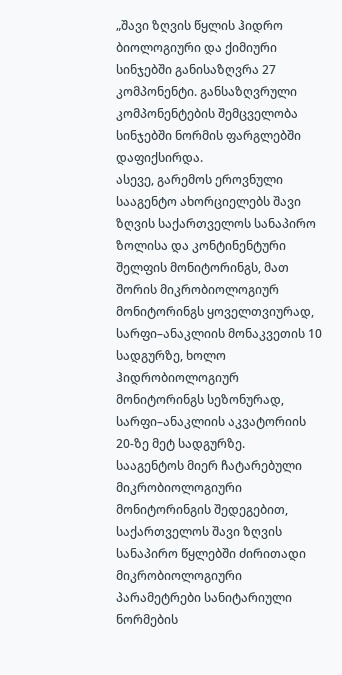„შავი ზღვის წყლის ჰიდრო ბიოლოგიური და ქიმიური სინჯებში განისაზღვრა 27 კომპონენტი. განსაზღვრული კომპონენტების შემცველობა სინჯებში ნორმის ფარგლებში დაფიქსირდა.
ასევე, გარემოს ეროვნული სააგენტო ახორციელებს შავი ზღვის საქართველოს სანაპირო ზოლისა და კონტინენტური შელფის მონიტორინგს, მათ შორის მიკრობიოლოგიურ მონიტორინგს ყოველთვიურად, სარფი–ანაკლიის მონაკვეთის 10 სადგურზე, ხოლო ჰიდრობიოლოგიურ მონიტორინგს სეზონურად, სარფი–ანაკლიის აკვატორიის 20-ზე მეტ სადგურზე.
სააგენტოს მიერ ჩატარებული მიკრობიოლოგიური მონიტორინგის შედეგებით, საქართველოს შავი ზღვის სანაპირო წყლებში ძირითადი მიკრობიოლოგიური პარამეტრები სანიტარიული ნორმების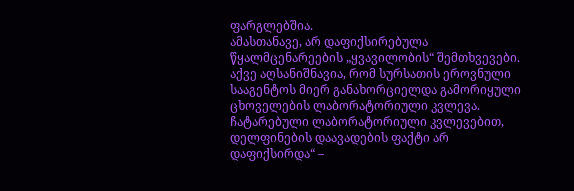ფარგლებშია.
ამასთანავე, არ დაფიქსირებულა წყალმცენარეების „ყვავილობის“ შემთხვევები. აქვე აღსანიშნავია, რომ სურსათის ეროვნული სააგენტოს მიერ განახორციელდა გამორიყული ცხოველების ლაბორატორიული კვლევა. ჩატარებული ლაბორატორიული კვლევებით, დელფინების დაავადების ფაქტი არ დაფიქსირდა“ –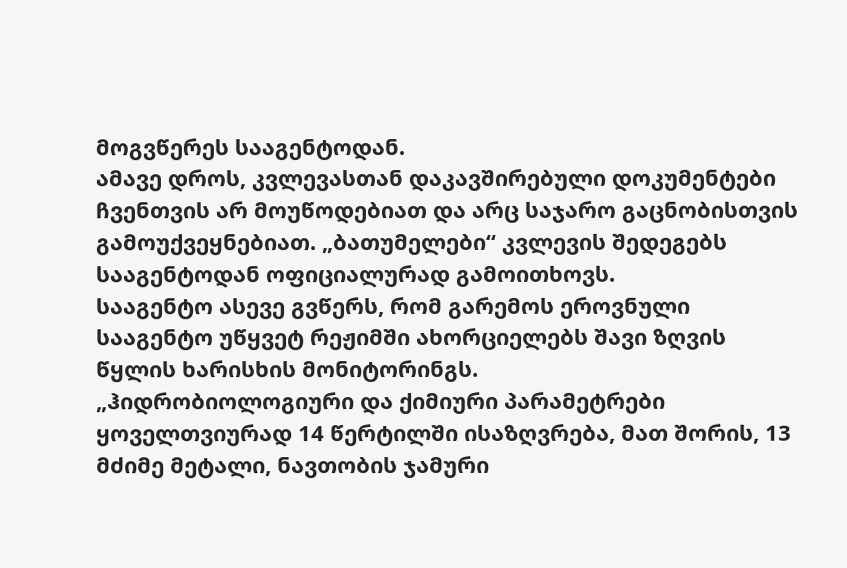მოგვწერეს სააგენტოდან.
ამავე დროს, კვლევასთან დაკავშირებული დოკუმენტები ჩვენთვის არ მოუწოდებიათ და არც საჯარო გაცნობისთვის გამოუქვეყნებიათ. „ბათუმელები“ კვლევის შედეგებს სააგენტოდან ოფიციალურად გამოითხოვს.
სააგენტო ასევე გვწერს, რომ გარემოს ეროვნული სააგენტო უწყვეტ რეჟიმში ახორციელებს შავი ზღვის წყლის ხარისხის მონიტორინგს.
„ჰიდრობიოლოგიური და ქიმიური პარამეტრები ყოველთვიურად 14 წერტილში ისაზღვრება, მათ შორის, 13 მძიმე მეტალი, ნავთობის ჯამური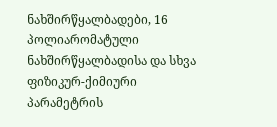ნახშირწყალბადები, 16 პოლიარომატული ნახშირწყალბადისა და სხვა ფიზიკურ-ქიმიური პარამეტრის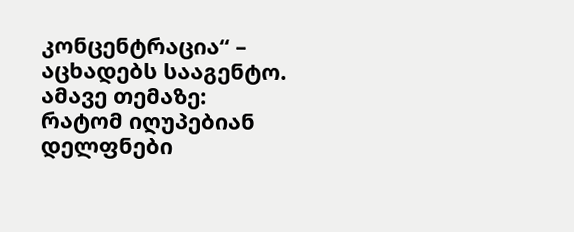კონცენტრაცია“ – აცხადებს სააგენტო.
ამავე თემაზე:
რატომ იღუპებიან დელფნები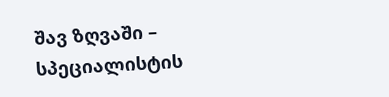შავ ზღვაში – სპეციალისტის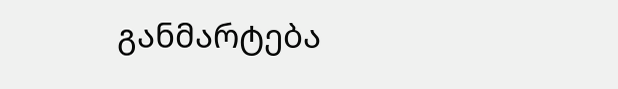განმარტება